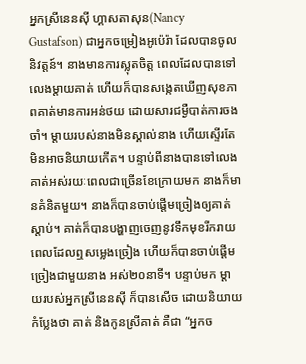អ្នកស្រីនេនស៊ី ហ្គាសតាសុន(Nancy Gustafson) ជាអ្នកចម្រៀងអូប៉េរ៉ា ដែលបានចូលនិវត្តន៍។ នាងមានការស្លុតចិត្ត ពេលដែលបានទៅលេងម្តាយគាត់ ហើយក៏បានសង្កេតឃើញសុខភាពគាត់មានការអន់ថយ ដោយសារជម្ងឺបាត់ការចងចាំ។ ម្តាយរបស់នាងមិនស្គាល់នាង ហើយស្ទើរតែមិនអាចនិយាយកើត។ បន្ទាប់ពីនាងបានទៅលេងគាត់អស់រយៈពេលជាច្រើនខែក្រោយមក នាងក៏មានគំនិតមួយ។ នាងក៏បានចាប់ផ្តើមច្រៀងឲ្យគាត់ស្តាប់។ គាត់ក៏បានបង្ហាញចេញនូវទឹកមុខរីករាយ ពេលដែលឮសម្លេងច្រៀង ហើយក៏បានចាប់ផ្តើមច្រៀងជាមួយនាង អស់២០នាទី។ បន្ទាប់មក ម្តាយរបស់អ្នកស្រីនេនស៊ី ក៏បានសើច ដោយនិយាយកំប្លែងថា គាត់ និងកូនស្រីគាត់ គឺជា “អ្នកច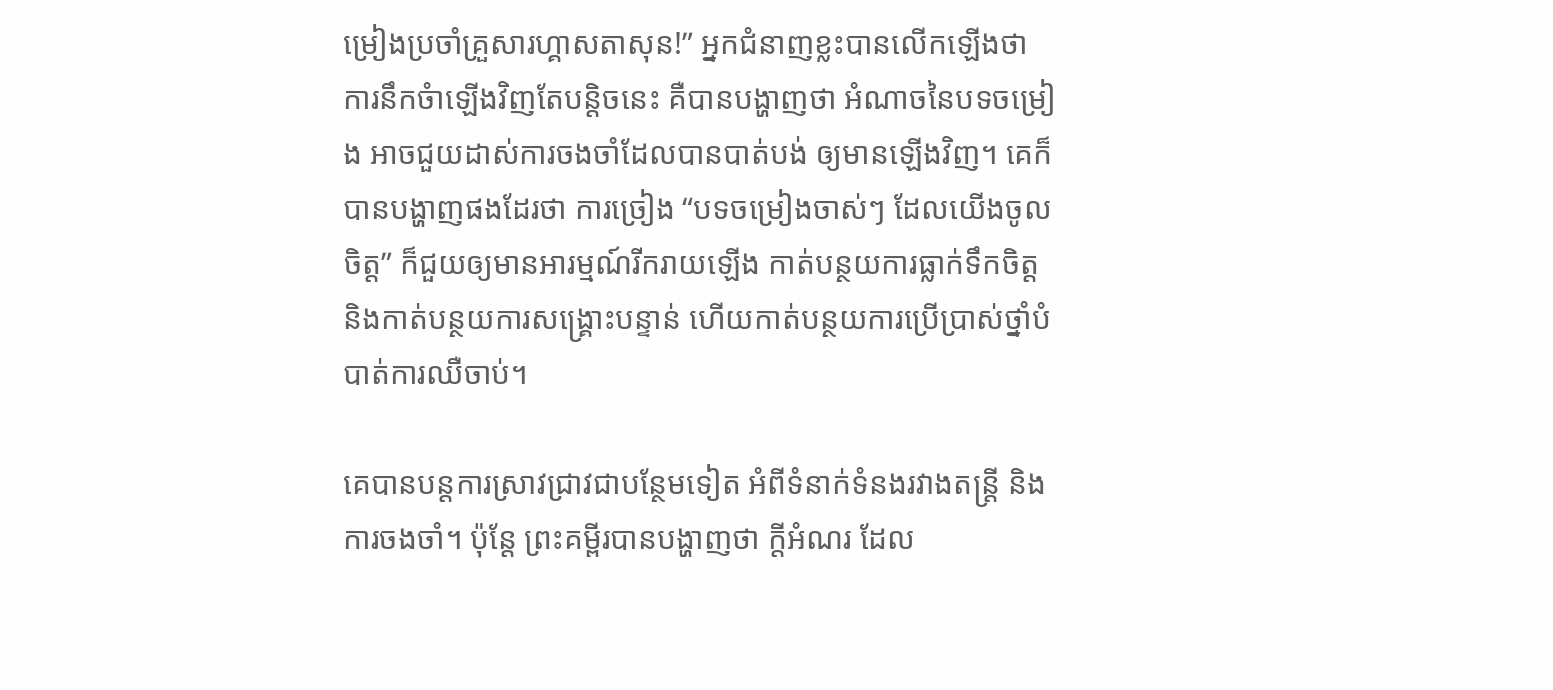ម្រៀងប្រចាំគ្រួសារហ្គាសតាសុន!” អ្នកជំនាញខ្លះបានលើកឡើងថា ការនឹកចំាឡើងវិញតែបន្តិចនេះ គឺបានបង្ហាញថា អំណាចនៃបទចម្រៀង អាចជួយដាស់ការចងចាំដែលបានបាត់បង់ ឲ្យមានឡើងវិញ។ គេក៏បានបង្ហាញផងដែរថា ការច្រៀង “បទចម្រៀងចាស់ៗ ដែលយើងចូលចិត្ត” ក៏ជួយឲ្យមានអារម្មណ៍រីករាយឡើង កាត់បន្ថយការធ្លាក់ទឹកចិត្ត និងកាត់បន្ថយការសង្រ្គោះបន្ទាន់ ហើយកាត់បន្ថយការប្រើប្រាស់ថ្នាំបំបាត់ការឈឺចាប់។

គេបានបន្តការស្រាវជ្រាវជាបន្ថែមទៀត អំពីទំនាក់ទំនងរវាងតន្រ្តី និងការចងចាំ។ ប៉ុន្តែ ព្រះគម្ពីរបានបង្ហាញថា ក្តីអំណរ ដែល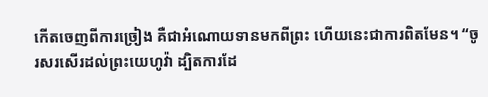កើតចេញពីការច្រៀង គឺជាអំណោយទានមកពីព្រះ ហើយនេះជាការពិតមែន។ “ចូរសរសើរដល់ព្រះយេហូវ៉ា ដ្បិតការដែ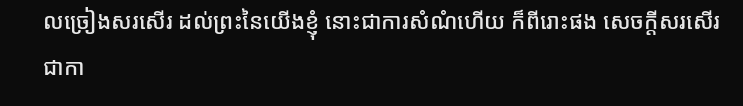លច្រៀងសរសើរ ដល់ព្រះនៃយើងខ្ញុំ នោះជាការសំណំហើយ ក៏ពីរោះផង សេចក្តីសរសើរជាកា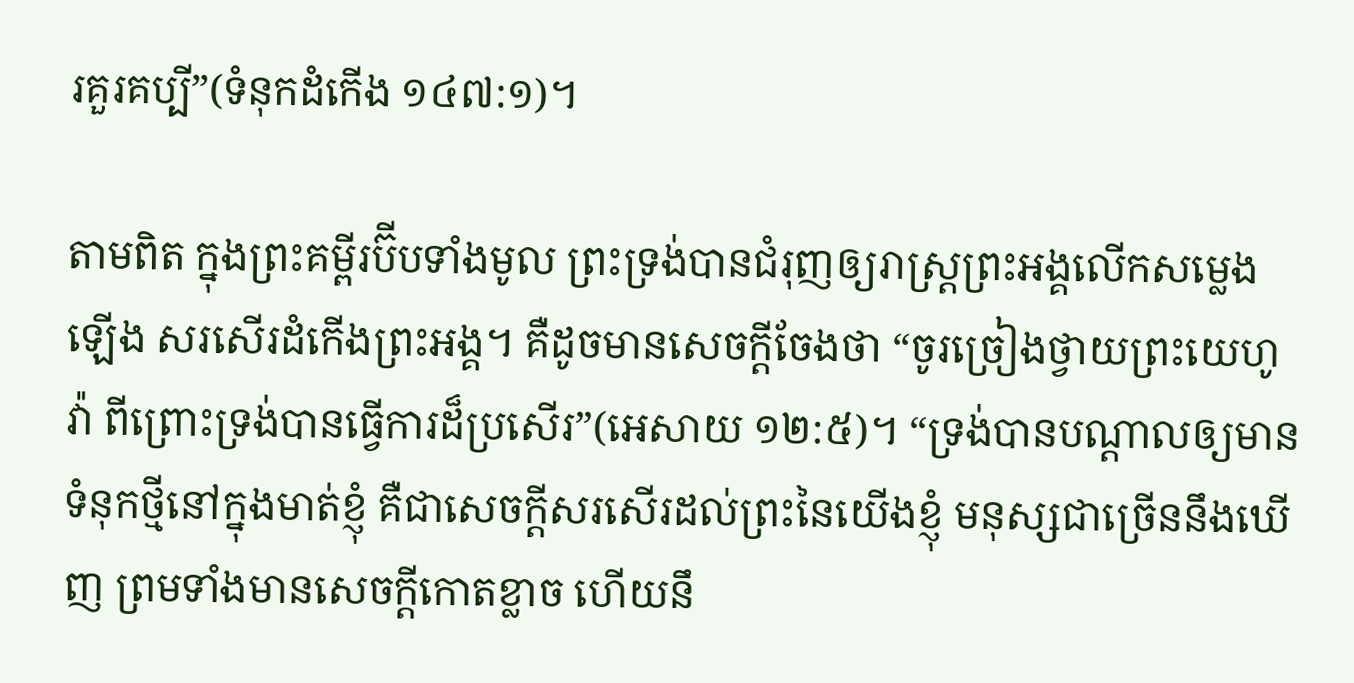រគួរគប្បី”(ទំនុកដំកើង ១៤៧:១)។

តាមពិត ក្នុងព្រះគម្ពីរប៊ីបទាំងមូល ព្រះទ្រង់បានជំរុញឲ្យរាស្រ្តព្រះអង្គលើកសម្លេងឡើង សរសើរដំកើងព្រះអង្គ។ គឺដូចមានសេចក្តីចែងថា “ចូរច្រៀងថ្វាយព្រះយេហូវ៉ា ពីព្រោះទ្រង់បានធ្វើការដ៏ប្រសើរ”(អេសាយ ១២:៥)។ “ទ្រង់បានបណ្តាលឲ្យមានទំនុកថ្មីនៅក្នុងមាត់ខ្ញុំ គឺជាសេចក្តីសរសើរដល់ព្រះនៃយើងខ្ញុំ មនុស្សជាច្រើននឹងឃើញ ព្រមទាំងមានសេចក្តីកោតខ្លាច ហើយនឹ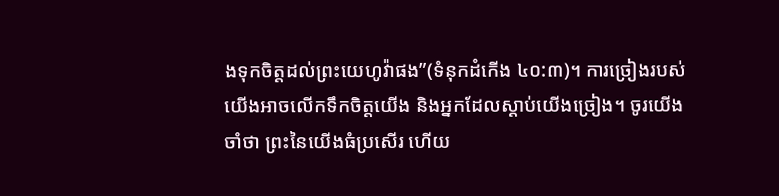ងទុកចិត្តដល់ព្រះយេហូវ៉ាផង”(ទំនុកដំកើង ៤០:៣)។ ការច្រៀងរបស់យើងអាចលើកទឹកចិត្តយើង និងអ្នកដែលស្តាប់យើងច្រៀង។ ចូរយើងចាំថា ព្រះនៃយើងធំប្រសើរ ហើយ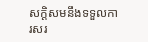សក្តិសមនឹងទទួលការសរ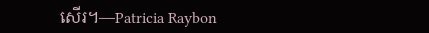សើរ។—Patricia Raybon